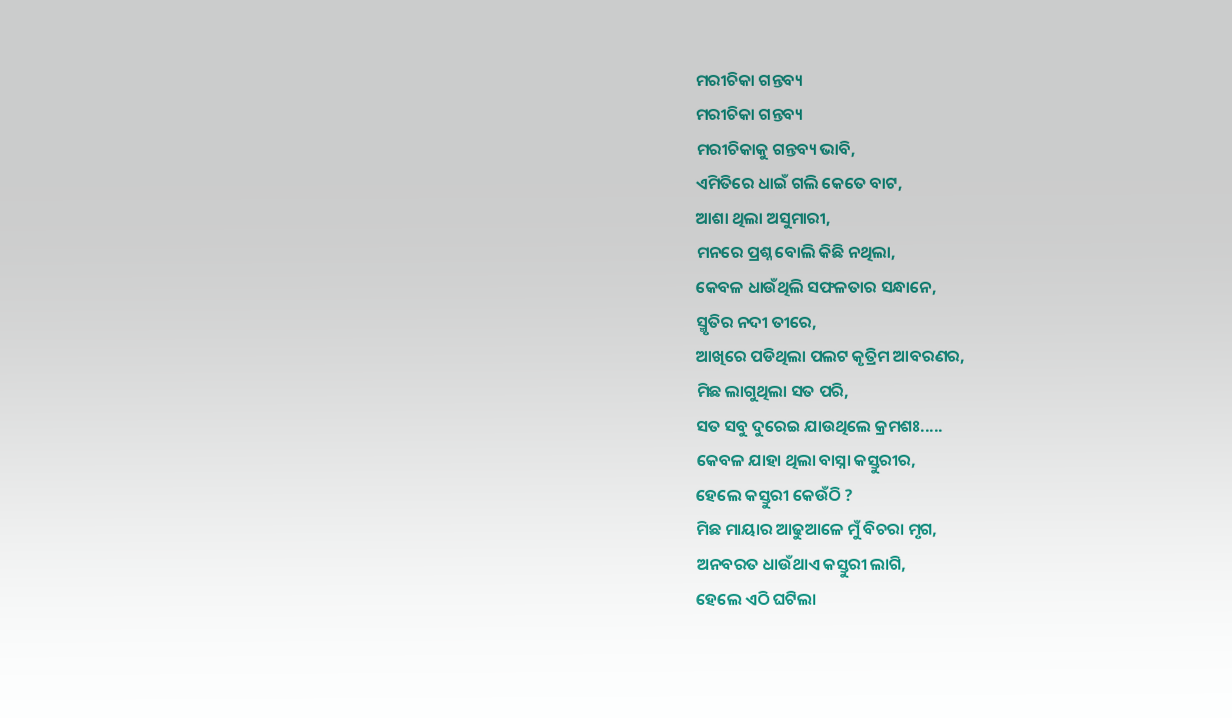ମରୀଚିକା ଗନ୍ତବ୍ୟ
ମରୀଚିକା ଗନ୍ତବ୍ୟ
ମରୀଚିକାକୁ ଗନ୍ତବ୍ୟ ଭାବି,
ଏମିତିରେ ଧାଇଁ ଗଲି କେତେ ବାଟ,
ଆଶା ଥିଲା ଅସୁମାରୀ,
ମନରେ ପ୍ରଶ୍ନ ବୋଲି କିଛି ନଥିଲା,
କେବଳ ଧାଉଁଥିଲି ସଫଳତାର ସନ୍ଧାନେ,
ସ୍ମୃତିର ନଦୀ ତୀରେ,
ଆଖିରେ ପଡିଥିଲା ପଲଟ କୃତ୍ରିମ ଆବରଣର,
ମିଛ ଲାଗୁଥିଲା ସତ ପରି,
ସତ ସବୁ ଦୁରେଇ ଯାଉଥିଲେ କ୍ରମଶଃ.....
କେବଳ ଯାହା ଥିଲା ବାସ୍ନା କସ୍ତୁରୀର,
ହେଲେ କସ୍ତୁରୀ କେଉଁଠି ?
ମିଛ ମାୟାର ଆଢୁଆଳେ ମୁଁ ବିଚରା ମୃଗ,
ଅନବରତ ଧାଉଁଥାଏ କସ୍ତୁରୀ ଲାଗି,
ହେଲେ ଏଠି ଘଟିଲା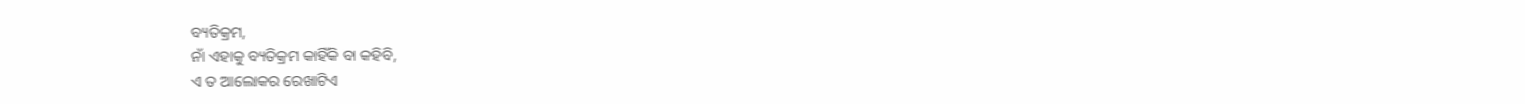ବ୍ୟତିକ୍ରମ,
ନାଁ ଏହାକୁ ବ୍ୟତିକ୍ରମ କାହିଁକି ବା କହିବି,
ଏ ତ ଆଲୋକର ରେଖାଟିଏ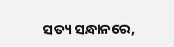ସତ୍ୟ ସନ୍ଧାନରେ,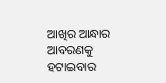ଆଖିର ଆନ୍ଧାର ଆବରଣକୁ ହଟାଇବାର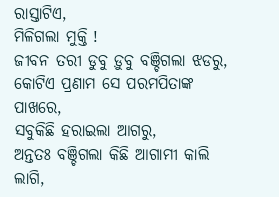ରାସ୍ତାଟିଏ,
ମିଳିଗଲା ମୁକ୍ତି !
ଜୀବନ ତରୀ ଡୁବୁ ଡ଼ୁବୁ ବଞ୍ଚିଗଲା ଝଡରୁ,
କୋଟିଏ ପ୍ରଣାମ ସେ ପରମପିତାଙ୍କ ପାଖରେ,
ସବୁକିଛି ହରାଇଲା ଆଗରୁ,
ଅନ୍ତତଃ ବଞ୍ଚିଗଲା କିଛି ଆଗାମୀ କାଲି ଲାଗି,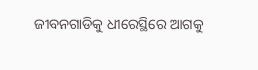ଜୀବନଗାଡିକୁ ଧୀରେସ୍ଥିରେ ଆଗକୁ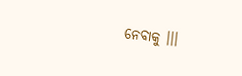ନେବାକୁ ।।।